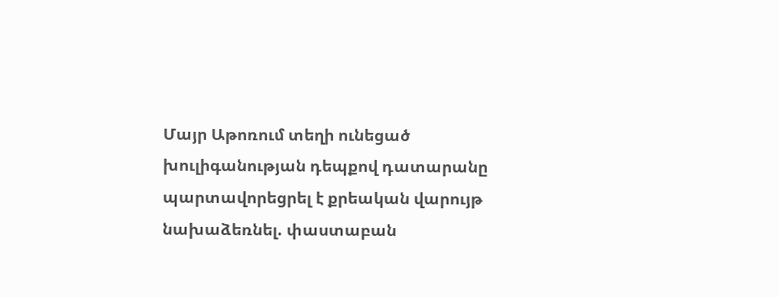Մայր Աթոռում տեղի ունեցած խուլիգանության դեպքով դատարանը պարտավորեցրել է քրեական վարույթ նախաձեռնել. փաստաբան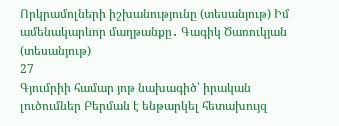Որկրամոլների իշխանությունը (տեսանյութ) Իմ ամենակարևոր մաղթանքը․ Գագիկ Ծառուկյան (տեսանյութ)
27
Գյումրիի համար յոթ նախագիծ՝ իրական լուծումներ Բերման է ենթարկել հետախույզ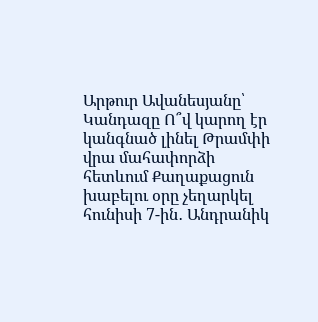Արթուր Ավանեսյանը՝ Կանդազը Ո՞վ կարող էր կանգնած լինել Թրամփի վրա մահափորձի հետևում Քաղաքացուն խաբելու օրը չեղարկել հունիսի 7-ին․ Անդրանիկ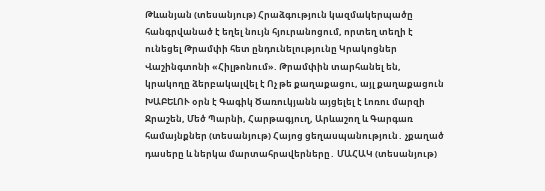Թևանյան (տեսանյութ) Հրաձգություն կազմակերպածը հանգրվանած է եղել նույն հյուրանոցում, որտեղ տեղի է ունեցել Թրամփի հետ ընդունելությունը Կրակոցներ Վաշինգտոնի «Հիլթոնում». Թրամփին տարհանել են, կրակողը ձերբակալվել է Ոչ թե քաղաքացու, այլ քաղաքացուն ԽԱԲԵԼՈՒ օրն է Գագիկ Ծառուկյանն այցելել է Լոռու մարզի Ջրաշեն, Մեծ Պարնի, Հարթագյուղ, Արևաշող և Գարգառ համայնքներ (տեսանյութ) Հայոց ցեղասպանություն․ չքաղած դասերը և ներկա մարտահրավերները․ ՄԱՀԱԿ (տեսանյութ)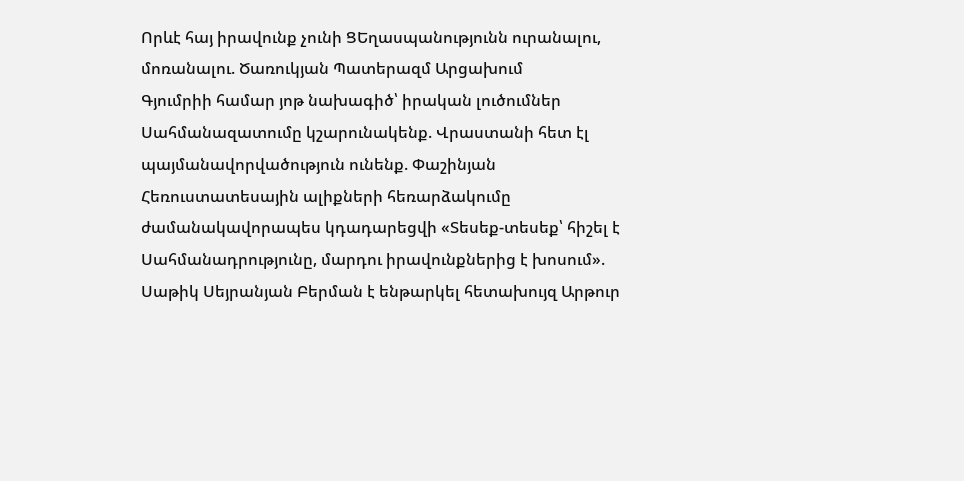Որևէ հայ իրավունք չունի ՑԵղասպանությունն ուրանալու, մոռանալու. Ծառուկյան Պատերազմ Արցախում
Գյումրիի համար յոթ նախագիծ՝ իրական լուծումներ Սահմանազատումը կշարունակենք. Վրաստանի հետ էլ պայմանավորվածություն ունենք. Փաշինյան Հեռուստատեսային ալիքների հեռարձակումը ժամանակավորապես կդադարեցվի «Տեսեք-տեսեք՝ հիշել է Սահմանադրությունը, մարդու իրավունքներից է խոսում». Սաթիկ Սեյրանյան Բերման է ենթարկել հետախույզ Արթուր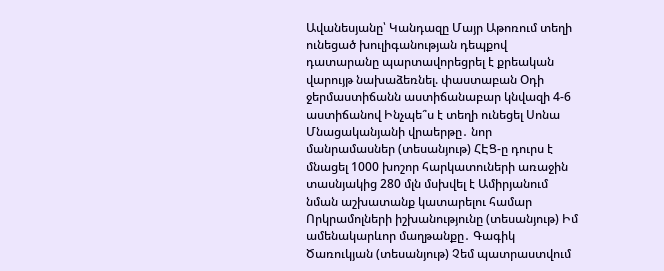Ավանեսյանը՝ Կանդազը Մայր Աթոռում տեղի ունեցած խուլիգանության դեպքով դատարանը պարտավորեցրել է քրեական վարույթ նախաձեռնել. փաստաբան Օդի ջերմաստիճանն աստիճանաբար կնվազի 4-6 աստիճանով Ինչպե՞ս է տեղի ունեցել Սոնա Մնացականյանի վրաերթը․ նոր մանրամասներ (տեսանյութ) ՀԷՑ-ը դուրս է մնացել 1000 խոշոր հարկատուների առաջին տասնյակից 280 մլն մսխվել է Ամիրյանում նման աշխատանք կատարելու համար Որկրամոլների իշխանությունը (տեսանյութ) Իմ ամենակարևոր մաղթանքը․ Գագիկ Ծառուկյան (տեսանյութ) Չեմ պատրաստվում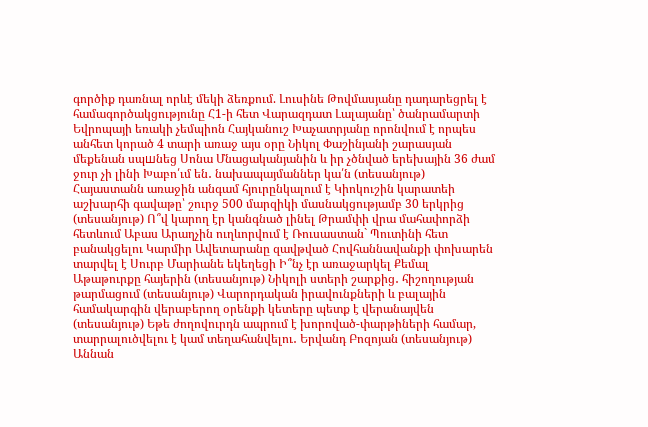գործիք դառնալ որևէ մեկի ձեռքում. Լուսինե Թովմասյանը դադարեցրել է համագործակցությունը Հ1-ի հետ Վարազդատ Լալայանը՝ ծանրամարտի Եվրոպայի եռակի չեմպիոն Հայկանուշ Խաչատրյանը որոնվում է որպես անհետ կորած 4 տարի առաջ այս օրը Նիկոլ Փաշինյանի շարասյան մեքենան սպшնեց Սոնա Մնացականյանին և իր չծնված երեխային 36 ժամ ջուր չի լինի Խաբո՛ւմ են․ նախապայմաններ կա՛ն (տեսանյութ) Հայաստանն առաջին անգամ հյուրընկալում է Կիոկուշին կարատեի աշխարհի գավաթը՝ շուրջ 500 մարզիկի մասնակցությամբ 30 երկրից (տեսանյութ) Ո՞վ կարող էր կանգնած լինել Թրամփի վրա մահափորձի հետևում Աբաս Արաղչին ուղևորվում է Ռուսաստան` Պուտինի հետ բանակցելու Կարմիր Ավետարանը զավթված Հովհաննավանքի փոխարեն տարվել է Սուրբ Մարիանե եկեղեցի Ի՞նչ էր առաջարկել Քեմալ Աթաթուրքը հայերին (տեսանյութ) Նիկոլի ստերի շարքից․ հիշողության թարմացում (տեսանյութ) Վարորդական իրավունքների և բալային համակարգին վերաբերող օրենքի կետերը պետք է վերանայվեն (տեսանյութ) Եթե ժողովուրդն ապրում է խորոված-փարթիների համար, տարրալուծվելու է կամ տեղահանվելու․ Երվանդ Բոզոյան (տեսանյութ) Աննան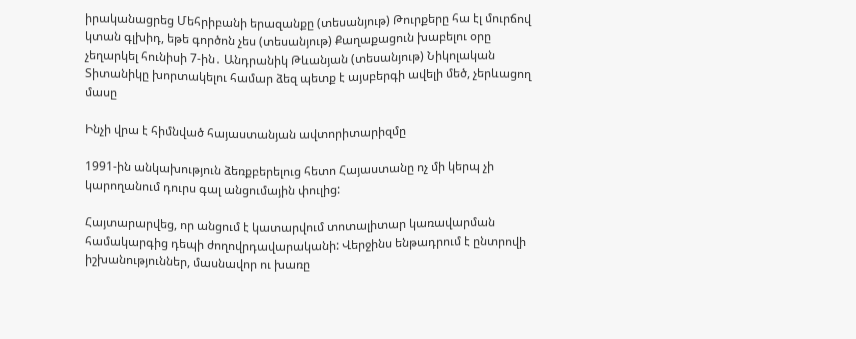իրականացրեց Մեհրիբանի երազանքը (տեսանյութ) Թուրքերը հա էլ մուրճով կտան գլխիդ, եթե գործոն չես (տեսանյութ) Քաղաքացուն խաբելու օրը չեղարկել հունիսի 7-ին․ Անդրանիկ Թևանյան (տեսանյութ) Նիկոլական Տիտանիկը խորտակելու համար ձեզ պետք է այսբերգի ավելի մեծ, չերևացող մասը

Ինչի վրա է հիմնված հայաստանյան ավտորիտարիզմը

1991-ին անկախություն ձեռքբերելուց հետո Հայաստանը ոչ մի կերպ չի կարողանում դուրս գալ անցումային փուլից:

Հայտարարվեց, որ անցում է կատարվում տոտալիտար կառավարման համակարգից դեպի ժողովրդավարականի: Վերջինս ենթադրում է ընտրովի իշխանություններ, մասնավոր ու խառը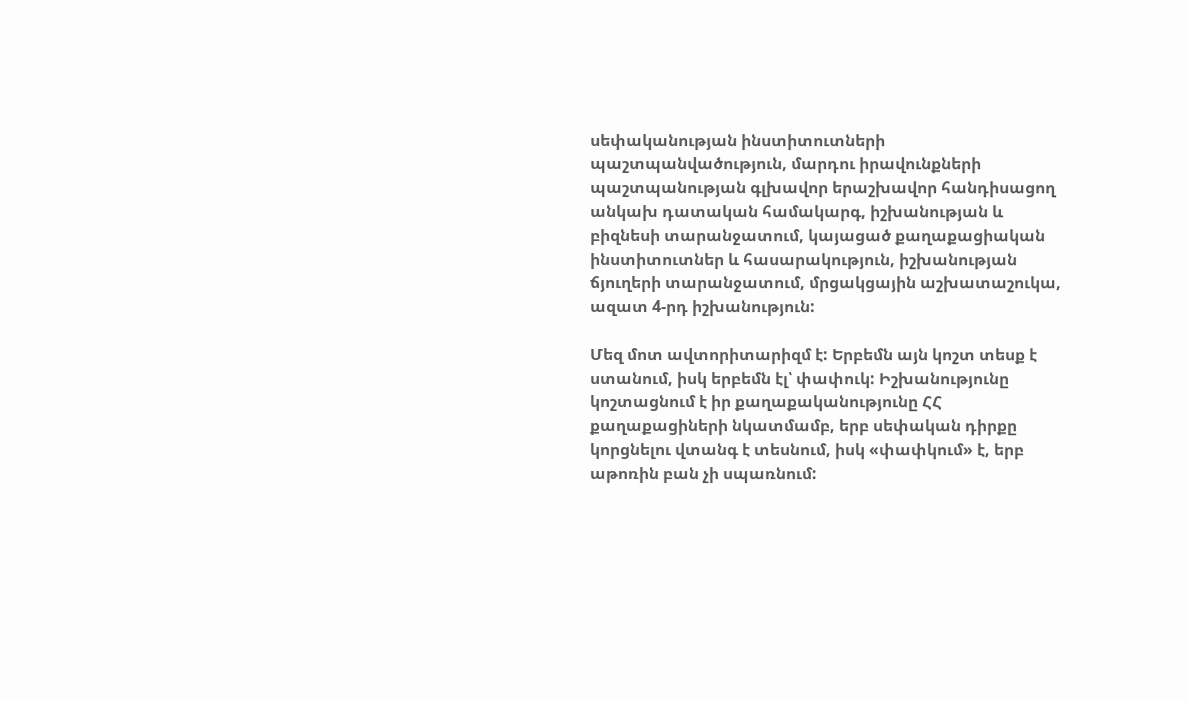սեփականության ինստիտուտների պաշտպանվածություն, մարդու իրավունքների պաշտպանության գլխավոր երաշխավոր հանդիսացող անկախ դատական համակարգ, իշխանության և բիզնեսի տարանջատում, կայացած քաղաքացիական ինստիտուտներ և հասարակություն, իշխանության ճյուղերի տարանջատում, մրցակցային աշխատաշուկա, ազատ 4-րդ իշխանություն:

Մեզ մոտ ավտորիտարիզմ է: Երբեմն այն կոշտ տեսք է ստանում, իսկ երբեմն էլ՝ փափուկ: Իշխանությունը կոշտացնում է իր քաղաքականությունը ՀՀ քաղաքացիների նկատմամբ, երբ սեփական դիրքը կորցնելու վտանգ է տեսնում, իսկ «փափկում» է, երբ աթոռին բան չի սպառնում: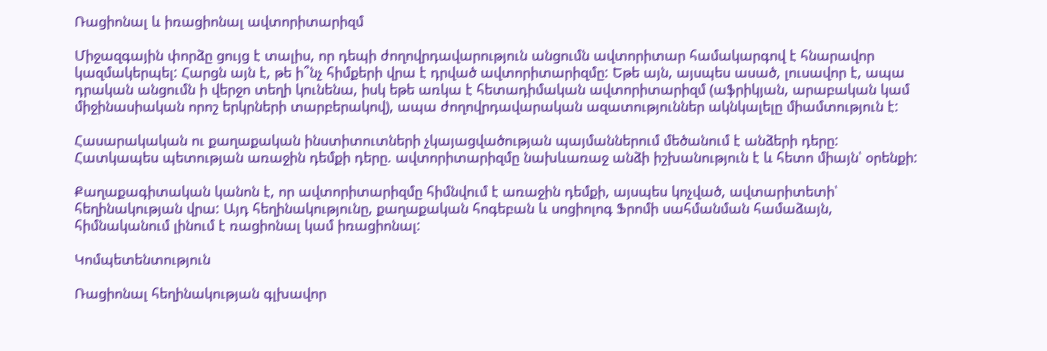Ռացիոնալ և իռացիոնալ ավտորիտարիզմ

Միջազգային փորձը ցույց է տալիս, որ դեպի ժողովրդավարություն անցումն ավտորիտար համակարգով է հնարավոր կազմակերպել: Հարցն այն է, թե ի՞նչ հիմքերի վրա է դրված ավտորիտարիզմը: Եթե այն, այսպես ասած, լուսավոր է, ապա դրական անցումն ի վերջո տեղի կունենա, իսկ եթե առկա է հետադիմական ավտորիտարիզմ (աֆրիկյան, արաբական կամ միջինասիական որոշ երկրների տարբերակով), ապա ժողովրդավարական ազատություններ ակնկալելը միամտություն է:

Հասարակական ու քաղաքական ինստիտուտների չկայացվածության պայմաններում մեծանում է անձերի դերը: Հատկապես պետության առաջին դեմքի դերը. ավտորիտարիզմը նախևառաջ անձի իշխանություն է և հետո միայն՝ օրենքի:

Քաղաքագիտական կանոն է, որ ավտորիտարիզմը հիմնվում է առաջին դեմքի, այսպես կոչված, ավտարիտետի՝ հեղինակության վրա: Այդ հեղինակությունը, քաղաքական հոգեբան և սոցիոլոգ Ֆրոմի սահմանման համաձայն, հիմնականում լինում է ռացիոնալ կամ իռացիոնալ:

Կոմպետենտություն

Ռացիոնալ հեղինակության գլխավոր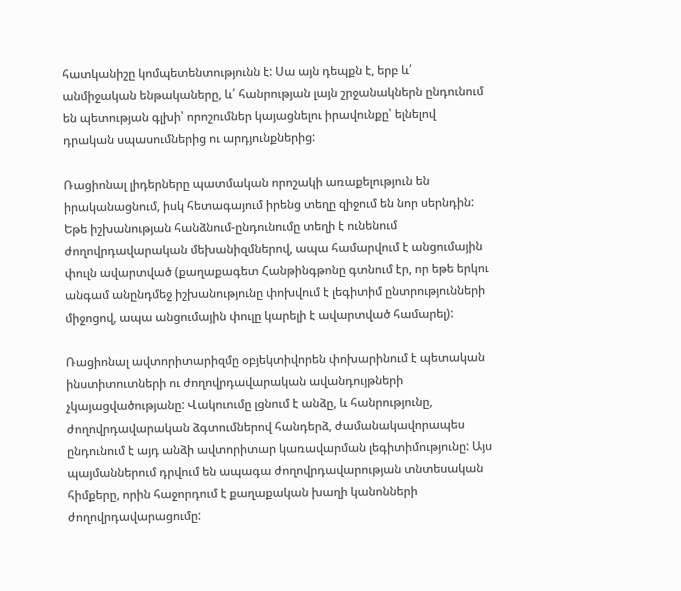հատկանիշը կոմպետենտությունն է: Սա այն դեպքն է, երբ և՛ անմիջական ենթակաները, և՛ հանրության լայն շրջանակներն ընդունում են պետության գլխի՝ որոշումներ կայացնելու իրավունքը՝ ելնելով դրական սպասումներից ու արդյունքներից:

Ռացիոնալ լիդերները պատմական որոշակի առաքելություն են իրականացնում, իսկ հետագայում իրենց տեղը զիջում են նոր սերնդին: Եթե իշխանության հանձնում-ընդունումը տեղի է ունենում ժողովրդավարական մեխանիզմներով, ապա համարվում է անցումային փուլն ավարտված (քաղաքագետ Հանթինգթոնը գտնում էր, որ եթե երկու անգամ անընդմեջ իշխանությունը փոխվում է լեգիտիմ ընտրությունների միջոցով, ապա անցումային փուլը կարելի է ավարտված համարել):

Ռացիոնալ ավտորիտարիզմը օբյեկտիվորեն փոխարինում է պետական ինստիտուտների ու ժողովրդավարական ավանդույթների չկայացվածությանը: Վակուումը լցնում է անձը, և հանրությունը, ժողովրդավարական ձգտումներով հանդերձ, ժամանակավորապես ընդունում է այդ անձի ավտորիտար կառավարման լեգիտիմությունը: Այս պայմաններում դրվում են ապագա ժողովրդավարության տնտեսական հիմքերը, որին հաջորդում է քաղաքական խաղի կանոնների ժողովրդավարացումը: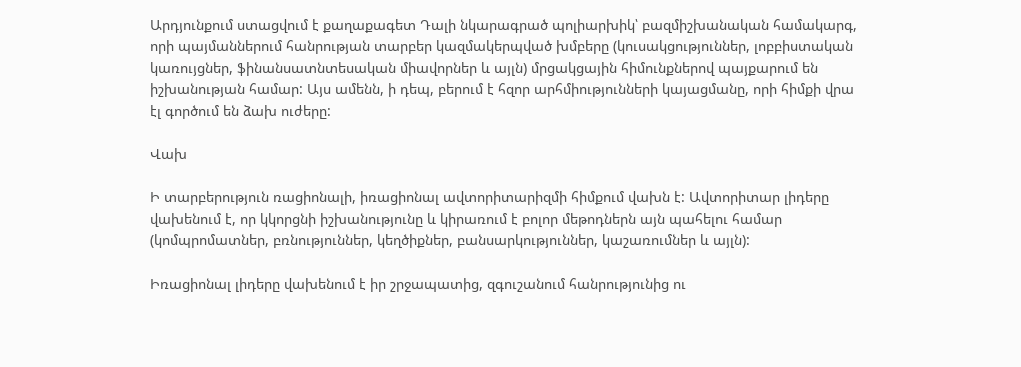Արդյունքում ստացվում է քաղաքագետ Դալի նկարագրած պոլիարխիկ՝ բազմիշխանական համակարգ, որի պայմաններում հանրության տարբեր կազմակերպված խմբերը (կուսակցություններ, լոբբիստական կառույցներ, ֆինանսատնտեսական միավորներ և այլն) մրցակցային հիմունքներով պայքարում են իշխանության համար: Այս ամենն, ի դեպ, բերում է հզոր արհմիությունների կայացմանը, որի հիմքի վրա էլ գործում են ձախ ուժերը:

Վախ

Ի տարբերություն ռացիոնալի, իռացիոնալ ավտորիտարիզմի հիմքում վախն է: Ավտորիտար լիդերը վախենում է, որ կկորցնի իշխանությունը և կիրառում է բոլոր մեթոդներն այն պահելու համար (կոմպրոմատներ, բռնություններ, կեղծիքներ, բանսարկություններ, կաշառումներ և այլն):

Իռացիոնալ լիդերը վախենում է իր շրջապատից, զգուշանում հանրությունից ու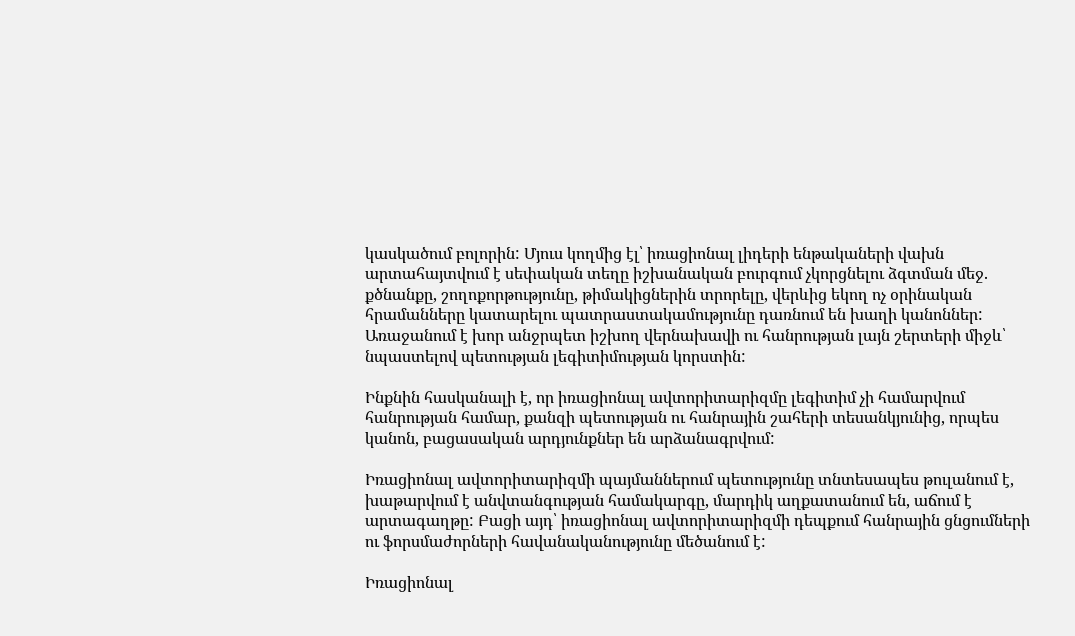կասկածում բոլորին: Մյուս կողմից էլ՝ իռացիոնալ լիդերի ենթակաների վախն արտահայտվում է սեփական տեղը իշխանական բուրգում չկորցնելու ձգտման մեջ. քծնանքը, շողոքորթությունը, թիմակիցներին տրորելը, վերևից եկող ոչ օրինական հրամանները կատարելու պատրաստակամությունը դառնում են խաղի կանոններ: Առաջանում է խոր անջրպետ իշխող վերնախավի ու հանրության լայն շերտերի միջև՝ նպաստելով պետության լեգիտիմության կորստին:

Ինքնին հասկանալի է, որ իռացիոնալ ավտորիտարիզմը լեգիտիմ չի համարվում հանրության համար, քանզի պետության ու հանրային շահերի տեսանկյունից, որպես կանոն, բացասական արդյունքներ են արձանագրվում:

Իռացիոնալ ավտորիտարիզմի պայմաններում պետությունը տնտեսապես թուլանում է, խաթարվում է անվտանգության համակարգը, մարդիկ աղքատանում են, աճում է արտագաղթը: Բացի այդ՝ իռացիոնալ ավտորիտարիզմի դեպքում հանրային ցնցումների ու ֆորսմաժորների հավանականությունը մեծանում է:

Իռացիոնալ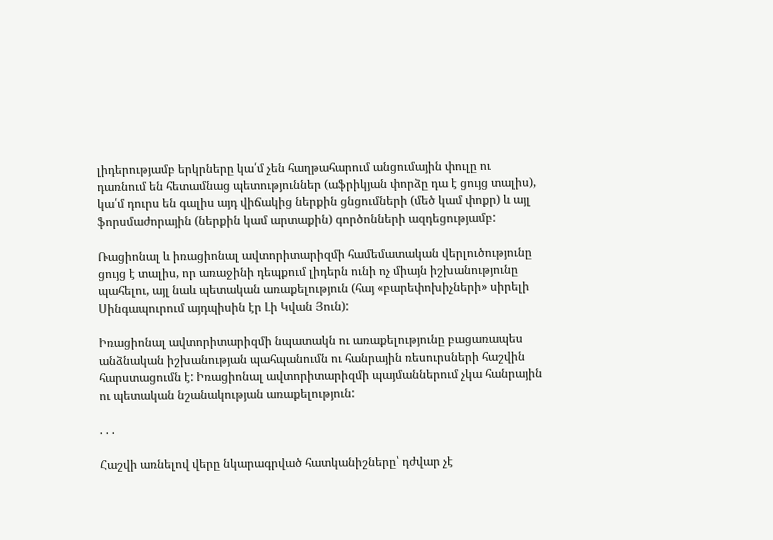լիդերությամբ երկրները կա՛մ չեն հաղթահարում անցումային փուլը ու դառնում են հետամնաց պետություններ (աֆրիկյան փորձը դա է ցույց տալիս), կա՛մ դուրս են գալիս այդ վիճակից ներքին ցնցումների (մեծ կամ փոքր) և այլ ֆորսմաժորային (ներքին կամ արտաքին) գործոնների ազդեցությամբ:

Ռացիոնալ և իռացիոնալ ավտորիտարիզմի համեմատական վերլուծությունը ցույց է տալիս, որ առաջինի դեպքում լիդերն ունի ոչ միայն իշխանությունը պահելու, այլ նաև պետական առաքելություն (հայ «բարեփոխիչների» սիրելի Սինգապուրում այդպիսին էր Լի Կվան Յուն):

Իռացիոնալ ավտորիտարիզմի նպատակն ու առաքելությունը բացառապես անձնական իշխանության պահպանումն ու հանրային ռեսուրսների հաշվին հարստացումն է: Իռացիոնալ ավտորիտարիզմի պայմաններում չկա հանրային ու պետական նշանակության առաքելություն:

. . .

Հաշվի առնելով վերը նկարագրված հատկանիշները՝ դժվար չէ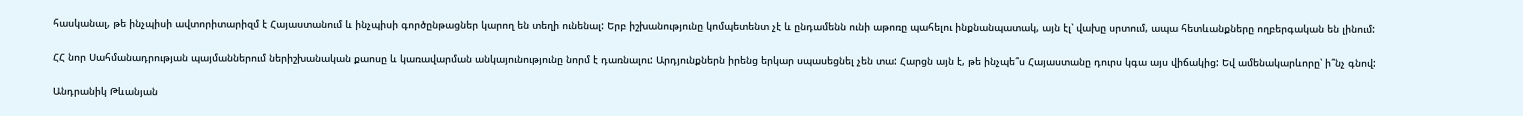հասկանալ, թե ինչպիսի ավտորիտարիզմ է Հայաստանում և ինչպիսի գործընթացներ կարող են տեղի ունենալ: Երբ իշխանությունը կոմպետենտ չէ և ընդամենն ունի աթոռը պահելու ինքնանպատակ, այն էլ՝ վախը սրտում, ապա հետևանքները ողբերգական են լինում:

ՀՀ նոր Սահմանադրության պայմաններում ներիշխանական քաոսը և կառավարման անկայունությունը նորմ է դառնալու: Արդյունքներն իրենց երկար սպասեցնել չեն տա: Հարցն այն է, թե ինչպե՞ս Հայաստանը դուրս կգա այս վիճակից: Եվ ամենակարևորը՝ ի՞նչ գնով:

Անդրանիկ Թևանյան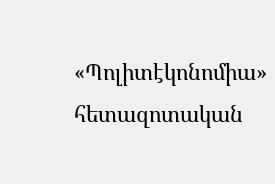«Պոլիտէկոնոմիա» հետազոտական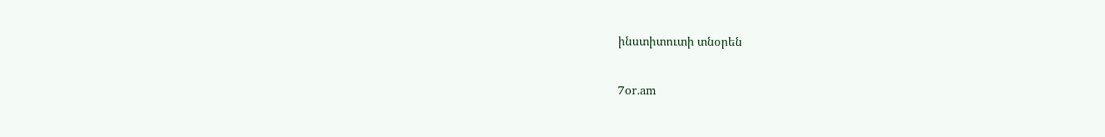ինստիտուտի տնօրեն

7or.am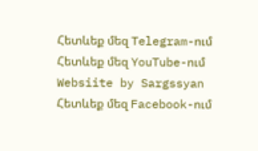Հետևեք մեզ Telegram-ում
Հետևեք մեզ YouTube-ում
Websiite by Sargssyan
Հետևեք մեզ Facebook-ում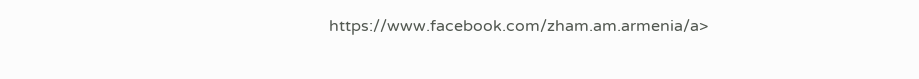https://www.facebook.com/zham.am.armenia/a>